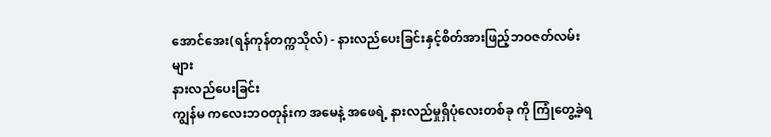အောင်အေး(ရန်ကုန်တက္ကသိုလ်) - နားလည်ပေးခြင်းနှင့်စိတ်အားဖြည့်ဘဝဇတ်လမ်းများ
နားလည်ပေးခြင်း
ကျွန်မ ကလေးဘဝတုန်းက အမေနဲ့ အဖေရဲ့ နားလည်မှုရှိပုံလေးတစ်ခု ကို ကြုံတွေ့ခဲ့ရ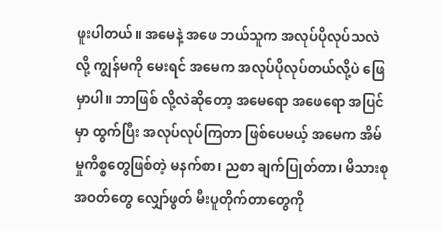ဖူးပါတယ်။ အမေနဲ့ အဖေ ဘယ်သူက အလုပ်ပိုလုပ်သလဲ လို့ ကျွန်မကို မေးရင် အမေက အလုပ်ပိုလုပ်တယ်လို့ပဲ ဖြေမှာပါ။ ဘာဖြစ် လို့လဲဆိုတော့ အမေရော အဖေရော အပြင်မှာ ထွက်ပြီး အလုပ်လုပ်ကြတာ ဖြစ်ပေမယ့် အမေက အိမ်မှုကိစ္စတွေဖြစ်တဲ့ မနက်စာ၊ ညစာ ချက်ပြုတ်တာ၊ မိသားစုအဝတ်တွေ လျှော်ဖွတ် မီးပူတိုက်တာတွေကို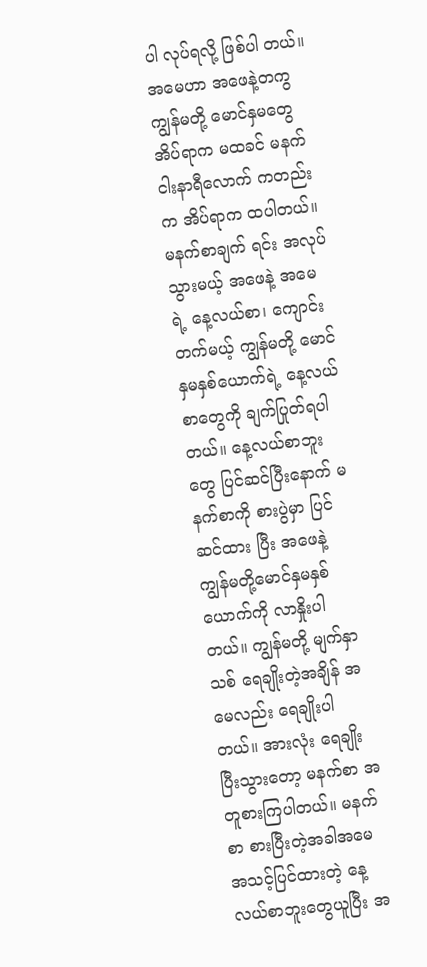ပါ လုပ်ရလို့ ဖြစ်ပါ တယ်။
အမေဟာ အဖေနဲ့တကွ ကျွန်မတို့ မောင်နှမတွေ အိပ်ရာက မထခင် မနက် ငါးနာရီလောက် ကတည်းက အိပ်ရာက ထပါတယ်။ မနက်စာချက် ရင်း အလုပ်သွားမယ့် အဖေနဲ့ အမေရဲ့ နေ့လယ်စာ၊ ကျောင်းတက်မယ့် ကျွန်မတို့ မောင်နှမနှစ်ယောက်ရဲ့ နေ့လယ်စာတွေကို ချက်ပြုတ်ရပါတယ်။ နေ့လယ်စာဘူးတွေ ပြင်ဆင်ပြီးနောက် မနက်စာကို စားပွဲမှာ ပြင်ဆင်ထား ပြီး အဖေနဲ့ ကျွန်မတို့မောင်နှမနှစ်ယောက်ကို လာနှိုးပါတယ်။ ကျွန်မတို့ မျက်နှာသစ် ရေချိုးတဲ့အချိန် အမေလည်း ရေချိုးပါတယ်။ အားလုံး ရေချိုး ပြီးသွားတော့ မနက်စာ အတူစားကြပါတယ်။ မနက်စာ စားပြီးတဲ့အခါအမေ အသင့်ပြင်ထားတဲ့ နေ့လယ်စာဘူးတွေယူပြီး အ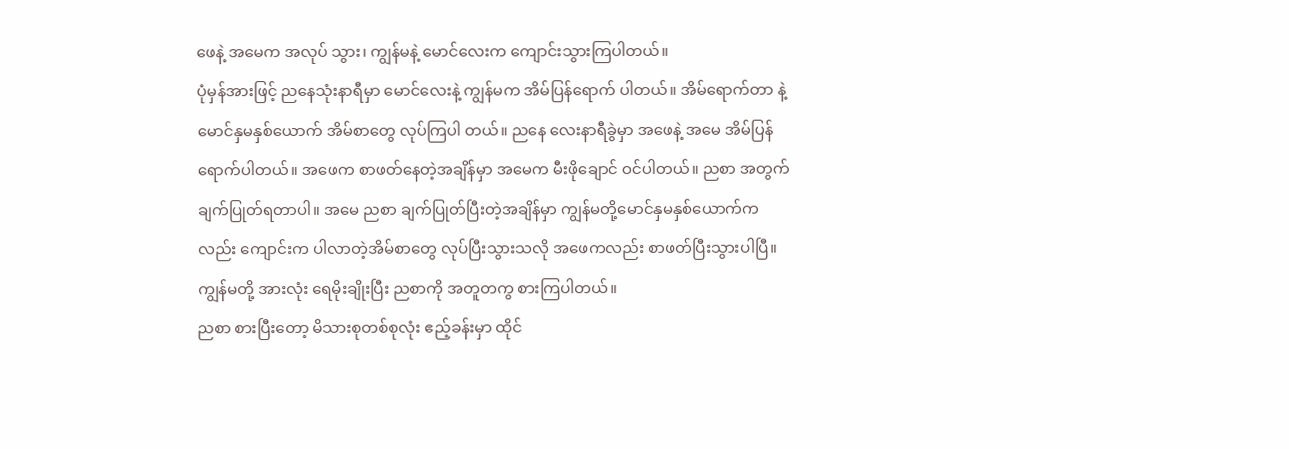ဖေနဲ့ အမေက အလုပ် သွား၊ ကျွန်မနဲ့ မောင်လေးက ကျောင်းသွားကြပါတယ်။
ပုံမှန်အားဖြင့် ညနေသုံးနာရီမှာ မောင်လေးနဲ့ ကျွန်မက အိမ်ပြန်ရောက် ပါတယ်။ အိမ်ရောက်တာ နဲ့ မောင်နှမနှစ်ယောက် အိမ်စာတွေ လုပ်ကြပါ တယ်။ ညနေ လေးနာရီခွဲမှာ အဖေနဲ့ အမေ အိမ်ပြန်ရောက်ပါတယ်။ အဖေက စာဖတ်နေတဲ့အချိန်မှာ အမေက မီးဖိုချောင် ဝင်ပါတယ်။ ညစာ အတွက် ချက်ပြုတ်ရတာပါ။ အမေ ညစာ ချက်ပြုတ်ပြီးတဲ့အချိန်မှာ ကျွန်မတို့မောင်နှမနှစ်ယောက်ကလည်း ကျောင်းက ပါလာတဲ့အိမ်စာတွေ လုပ်ပြီးသွားသလို အဖေကလည်း စာဖတ်ပြီးသွားပါပြီ။ ကျွန်မတို့ အားလုံး ရေမိုးချိုးပြီး ညစာကို အတူတကွ စားကြပါတယ်။
ညစာ စားပြီးတော့ မိသားစုတစ်စုလုံး ဧည့်ခန်းမှာ ထိုင်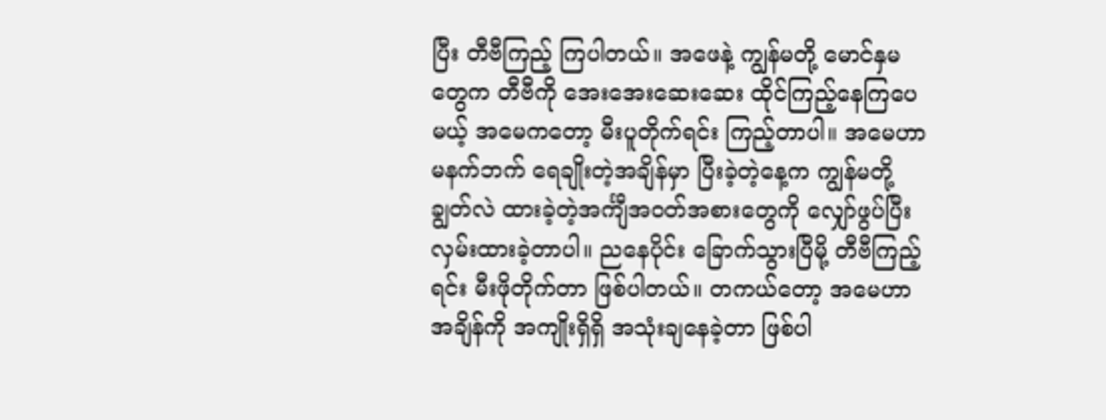ပြီး တီဗီကြည့် ကြပါတယ်။ အဖေနဲ့ ကျွန်မတို့ မောင်နှမတွေက တီဗီကို အေးအေးဆေးဆေး ထိုင်ကြည့်နေကြပေမယ့် အမေကတော့ မီးပူတိုက်ရင်း ကြည့်တာပါ။ အမေဟာ မနက်ဘက် ရေချိုးတဲ့အချိန်မှာ ပြီးခဲ့တဲ့နေ့က ကျွန်မတို့ ချွတ်လဲ ထားခဲ့တဲ့အင်္ကျီအဝတ်အစားတွေကို လျှော်ဖွပ်ပြီး လှမ်းထားခဲ့တာပါ။ ညနေပိုင်း ခြောက်သွားပြီမို့ တီဗီကြည့်ရင်း မီးဖိုတိုက်တာ ဖြစ်ပါတယ်။ တကယ်တော့ အမေဟာ အချိန်ကို အကျိုးရှိရှိ အသုံးချနေခဲ့တာ ဖြစ်ပါ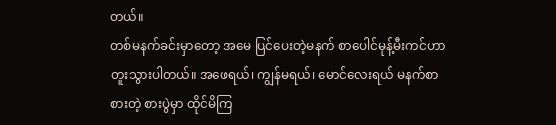တယ်။
တစ်မနက်ခင်းမှာတော့ အမေ ပြင်ပေးတဲ့မနက် စာပေါင်မုန့်မီးကင်ဟာ တူးသွားပါတယ်။ အဖေရယ်၊ ကျွန်မရယ်၊ မောင်လေးရယ် မနက်စာစားတဲ့ စားပွဲမှာ ထိုင်မိကြ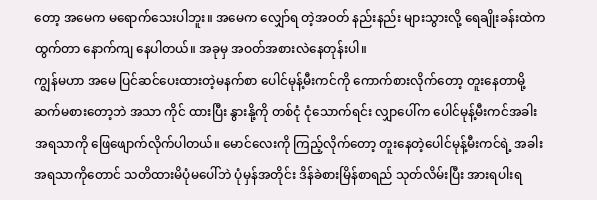တော့ အမေက မရောက်သေးပါဘူး။ အမေက လျှော်ရ တဲ့အဝတ် နည်းနည်း များသွားလို့ ရေချိုးခန်းထဲက ထွက်တာ နောက်ကျ နေပါတယ်။ အခုမှ အဝတ်အစားလဲနေတုန်းပါ။
ကျွန်မဟာ အမေ ပြင်ဆင်ပေးထားတဲ့မနက်စာ ပေါင်မုန့်မီးကင်ကို ကောက်စားလိုက်တော့ တူးနေတာမို့ ဆက်မစားတော့ဘဲ အသာ ကိုင် ထားပြီး နွားနို့ကို တစ်ငုံ ငုံသောက်ရင်း လျှာပေါ်က ပေါင်မုန့်မီးကင်အခါး အရသာကို ဖြေဖျောက်လိုက်ပါတယ်။ မောင်လေးကို ကြည့်လိုက်တော့ တူးနေတဲ့ပေါင်မုန့်မီးကင်ရဲ့ အခါးအရသာကိုတောင် သတိထားမိပုံမပေါ်ဘဲ ပုံမှန်အတိုင်း ဒိန်ခဲစားမြိန်စာရည် သုတ်လိမ်းပြီး အားရပါးရ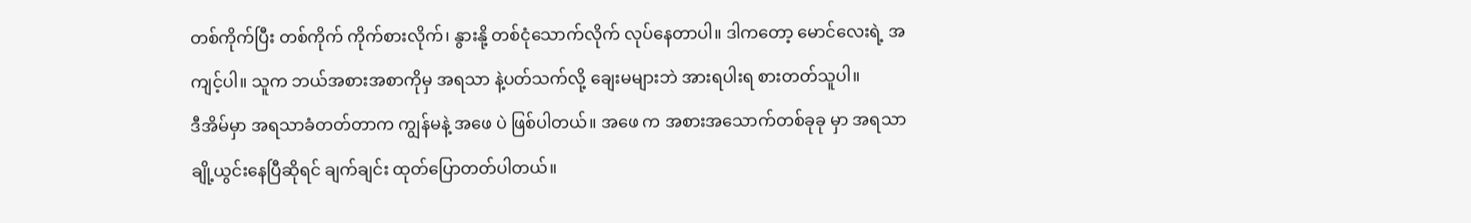တစ်ကိုက်ပြီး တစ်ကိုက် ကိုက်စားလိုက်၊ နွားနို့ တစ်ငုံသောက်လိုက် လုပ်နေတာပါ။ ဒါကတော့ မောင်လေးရဲ့ အကျင့်ပါ။ သူက ဘယ်အစားအစာကိုမှ အရသာ နဲ့ပတ်သက်လို့ ချေးမများဘဲ အားရပါးရ စားတတ်သူပါ။
ဒီအိမ်မှာ အရသာခံတတ်တာက ကျွန်မနဲ့ အဖေ ပဲ ဖြစ်ပါတယ်။ အဖေ က အစားအသောက်တစ်ခုခု မှာ အရသာ ချို့ယွင်းနေပြီဆိုရင် ချက်ချင်း ထုတ်ပြောတတ်ပါတယ်။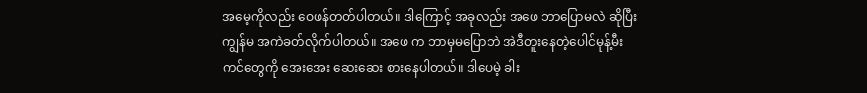အမေ့ကိုလည်း ဝေဖန်တတ်ပါတယ်။ ဒါကြောင့် အခုလည်း အဖေ ဘာပြောမလဲ ဆိုပြီး ကျွန်မ အကဲခတ်လိုက်ပါတယ်။ အဖေ က ဘာမှမပြောဘဲ အဲဒီတူးနေတဲ့ပေါင်မုန့်မီးကင်တွေကို အေးအေး ဆေးဆေး စားနေပါတယ်။ ဒါပေမဲ့ ခါး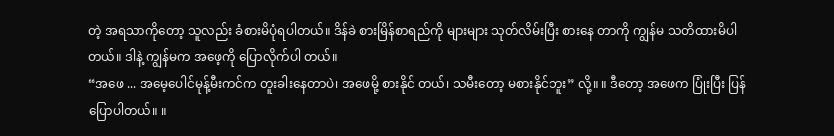တဲ့ အရသာကိုတော့ သူလည်း ခံစားမိပုံရပါတယ်။ ဒိန်ခဲ စားမြိန်စာရည်ကို များများ သုတ်လိမ်းပြီး စားနေ တာကို ကျွန်မ သတိထားမိပါတယ်။ ဒါနဲ့ ကျွန်မက အဖေ့ကို ပြောလိုက်ပါ တယ်။
“အဖေ ... အမေ့ပေါင်မုန့်မီးကင်က တူးခါးနေတာပဲ၊ အဖေမို့ စားနိုင် တယ်၊ သမီးတော့ မစားနိုင်ဘူး” လို့။ ။ ဒီတော့ အဖေက ပြုံးပြီး ပြန်ပြောပါတယ်။ ။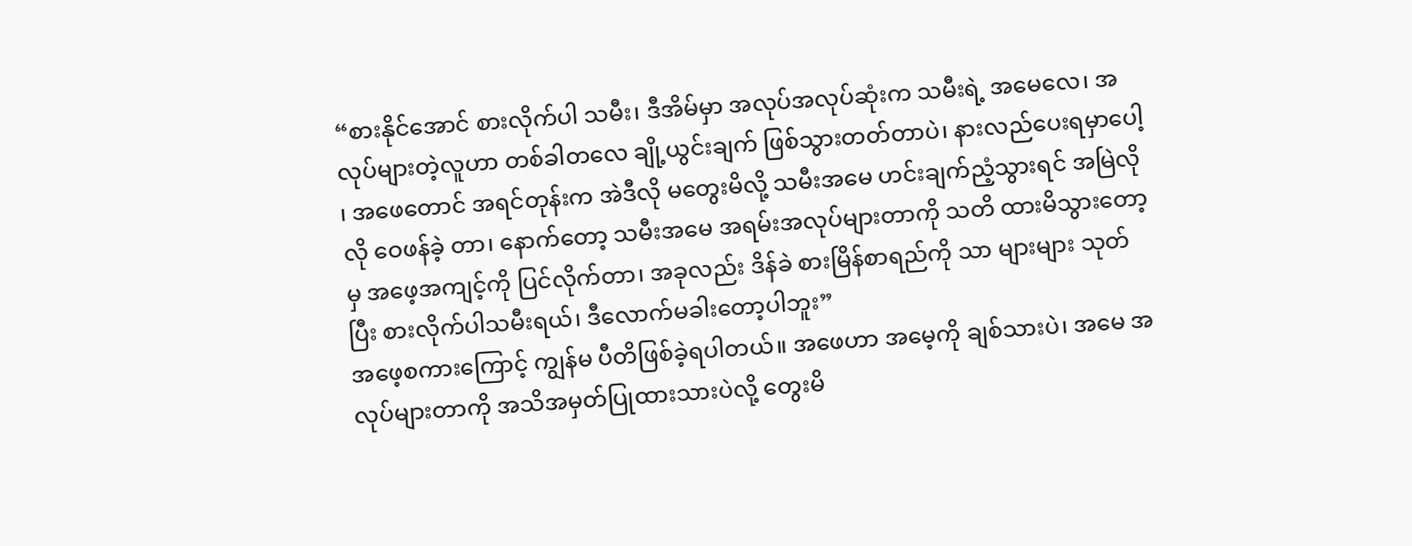“စားနိုင်အောင် စားလိုက်ပါ သမီး၊ ဒီအိမ်မှာ အလုပ်အလုပ်ဆုံးက သမီးရဲ့ အမေလေ၊ အလုပ်များတဲ့လူဟာ တစ်ခါတလေ ချို့ယွင်းချက် ဖြစ်သွားတတ်တာပဲ၊ နားလည်ပေးရမှာပေါ့ ၊ အဖေတောင် အရင်တုန်းက အဲဒီလို မတွေးမိလို့ သမီးအမေ ဟင်းချက်ညံ့သွားရင် အမြဲလိုလို ဝေဖန်ခဲ့ တာ၊ နောက်တော့ သမီးအမေ အရမ်းအလုပ်များတာကို သတိ ထားမိသွားတော့မှ အဖေ့အကျင့်ကို ပြင်လိုက်တာ၊ အခုလည်း ဒိန်ခဲ စားမြိန်စာရည်ကို သာ များများ သုတ်ပြီး စားလိုက်ပါသမီးရယ်၊ ဒီလောက်မခါးတော့ပါဘူး”
အဖေ့စကားကြောင့် ကျွန်မ ပီတိဖြစ်ခဲ့ရပါတယ်။ အဖေဟာ အမေ့ကို ချစ်သားပဲ၊ အမေ အလုပ်များတာကို အသိအမှတ်ပြုထားသားပဲလို့ တွေးမိ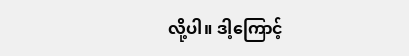လို့ပါ။ ဒါ့ကြောင့်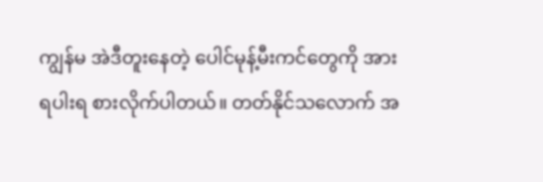ကျွန်မ အဲဒီတူးနေတဲ့ ပေါင်မုန့်မီးကင်တွေကို အားရပါးရ စားလိုက်ပါတယ်။ တတ်နိုင်သလောက် အ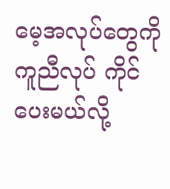မေ့အလုပ်တွေကို ကူညီလုပ် ကိုင်ပေးမယ်လို့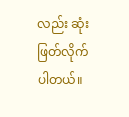လည်း ဆုံးဖြတ်လိုက်ပါတယ်။